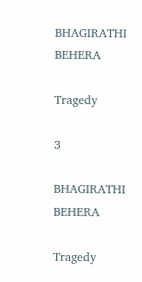BHAGIRATHI BEHERA

Tragedy

3

BHAGIRATHI BEHERA

Tragedy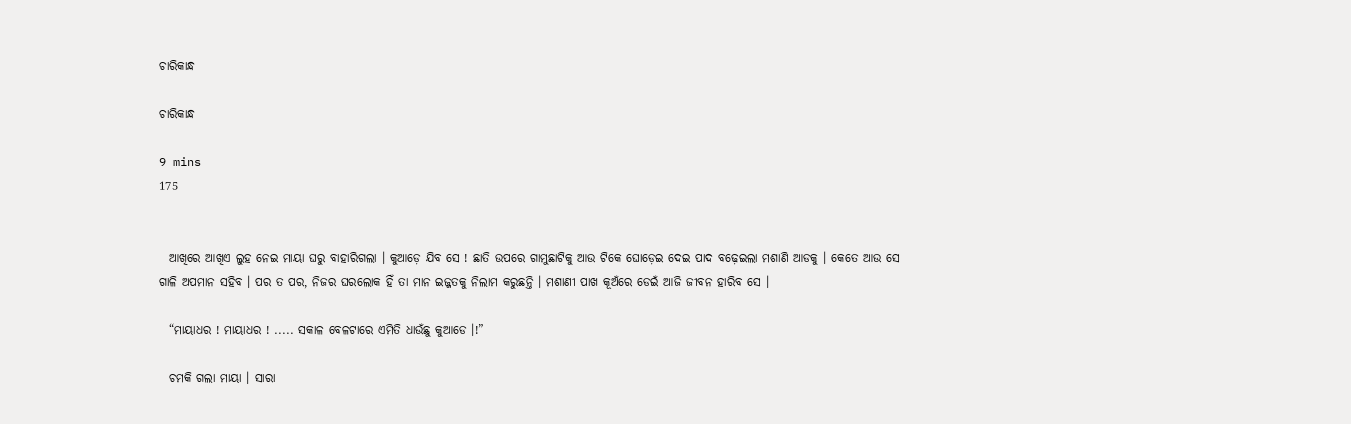ଚାରିକାନ୍ଧ

ଚାରିକାନ୍ଧ

9 mins
175


  ଆଖିରେ ଆଖିଏ ଲୁହ ନେଇ ମାୟା ଘରୁ ବାହାରିଗଲା । କୁଆଡ଼େ ଯିବ ସେ ! ଛାତି ଉପରେ ଗାମୁଛାଟିକୁ ଆଉ ଟିକେ ଘୋଡ଼େଇ ଦେଇ ପାଦ ବଢ଼େଇଲା ମଶାଣି ଆଡକୁ । କେତେ ଆଉ ସେ ଗାଳି ଅପମାନ ସହିବ । ପର ତ ପର, ନିଜର ଘରଲୋକ ହିଁ ତା ମାନ ଇଜ୍ଜତକୁ ନିଲାମ କରୁଛନ୍ତି । ମଶାଣୀ ପାଖ କୂଅଁରେ ଡେଇଁ ଆଜି ଜୀବନ ହାରିବ ସେ ।

  “ମାୟାଧର ! ମାୟାଧର ! ..... ସକାଳ ବେଳଟାରେ ଏମିତି ଧାଉଁଛୁ କୁଆଡେ ।!”

  ଚମକି ଗଲା ମାୟା । ସାରା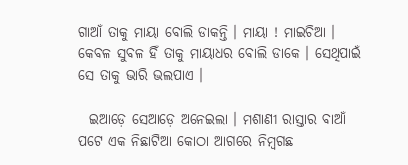ଗାଆଁ ତାକୁ ମାୟା ବୋଲି ଡାକନ୍ତି । ମାୟା ! ମାଇଚିଆ । କେବଳ ସୁବଳ ହିଁ ତାକୁ ମାୟାଧର ବୋଲି ଡାକେ । ସେଥିପାଇଁ ସେ ତାକୁ ଭାରି ଭଲପାଏ ।

  ଇଆଡ଼େ ସେଆଡ଼େ ଅନେଇଲା । ମଶାଣୀ ରାସ୍ତାର ବାଆଁ ପଟେ ଏକ ନିଛାଟିଆ କୋଠା ଆଗରେ ନିମ୍ବଗଛ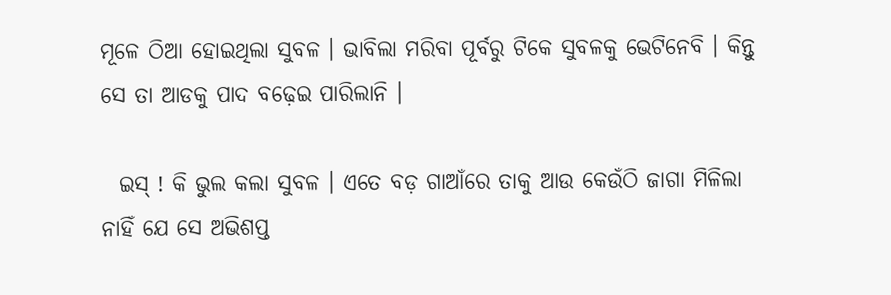ମୂଳେ ଠିଆ ହୋଇଥିଲା ସୁବଳ । ଭାବିଲା ମରିବା ପୂର୍ବରୁ ଟିକେ ସୁବଳକୁ ଭେଟିନେବି । କିନ୍ତୁ ସେ ତା ଆଡକୁ ପାଦ ବଢ଼େଇ ପାରିଲାନି ।

  ଇସ୍ ! କି ଭୁଲ କଲା ସୁବଳ । ଏତେ ବଡ଼ ଗାଆଁରେ ତାକୁ ଆଉ କେଉଁଠି ଜାଗା ମିଳିଲା ନାହିଁ ଯେ ସେ ଅଭିଶପ୍ତ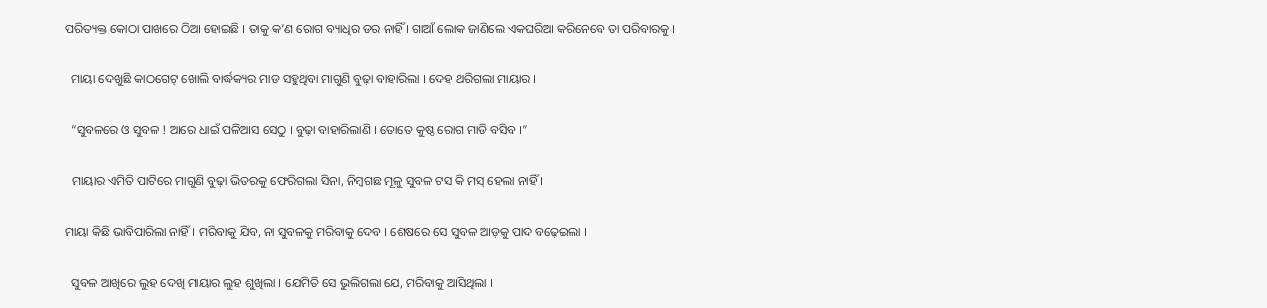ପରିତ୍ୟକ୍ତ କୋଠା ପାଖରେ ଠିଆ ହୋଇଛି । ତାକୁ କ’ଣ ରୋଗ ବ୍ୟାଧିର ଡର ନାହିଁ । ଗାଆଁ ଲୋକ ଜାଣିଲେ ଏକଘରିଆ କରିନେବେ ତା ପରିବାରକୁ ।

  ମାୟା ଦେଖୁଛି କାଠଗେଟ୍ ଖୋଲି ବାର୍ଦ୍ଧକ୍ୟର ମାଡ ସହୁଥିବା ମାଗୁଣି ବୁଢ଼ା ବାହାରିଲା । ଦେହ ଥରିଗଲା ମାୟାର ।

  “ସୁବଳରେ ଓ ସୁବଳ ! ଆରେ ଧାଇଁ ପଳିଆସ ସେଠୁ । ବୁଢ଼ା ବାହାରିଲାଣି । ତୋତେ କୁଷ୍ଠ ରୋଗ ମାଡି ବସିବ ।”

  ମାୟାର ଏମିତି ପାଟିରେ ମାଗୁଣି ବୁଢ଼ା ଭିତରକୁ ଫେରିଗଲା ସିନା, ନିମ୍ବଗଛ ମୂଳୁ ସୁବଳ ଟସ କି ମସ୍ ହେଲା ନାହିଁ ।

ମାୟା କିଛି ଭାବିପାରିଲା ନାହିଁ । ମରିବାକୁ ଯିବ, ନା ସୁବଳକୁ ମରିବାକୁ ଦେବ । ଶେଷରେ ସେ ସୁବଳ ଆଡ଼କୁ ପାଦ ବଢ଼େଇଲା ।

  ସୁବଳ ଆଖିରେ ଲୁହ ଦେଖି ମାୟାର ଲୁହ ଶୁଖିଲା । ଯେମିତି ସେ ଭୁଲିଗଲା ଯେ, ମରିବାକୁ ଆସିଥିଲା ।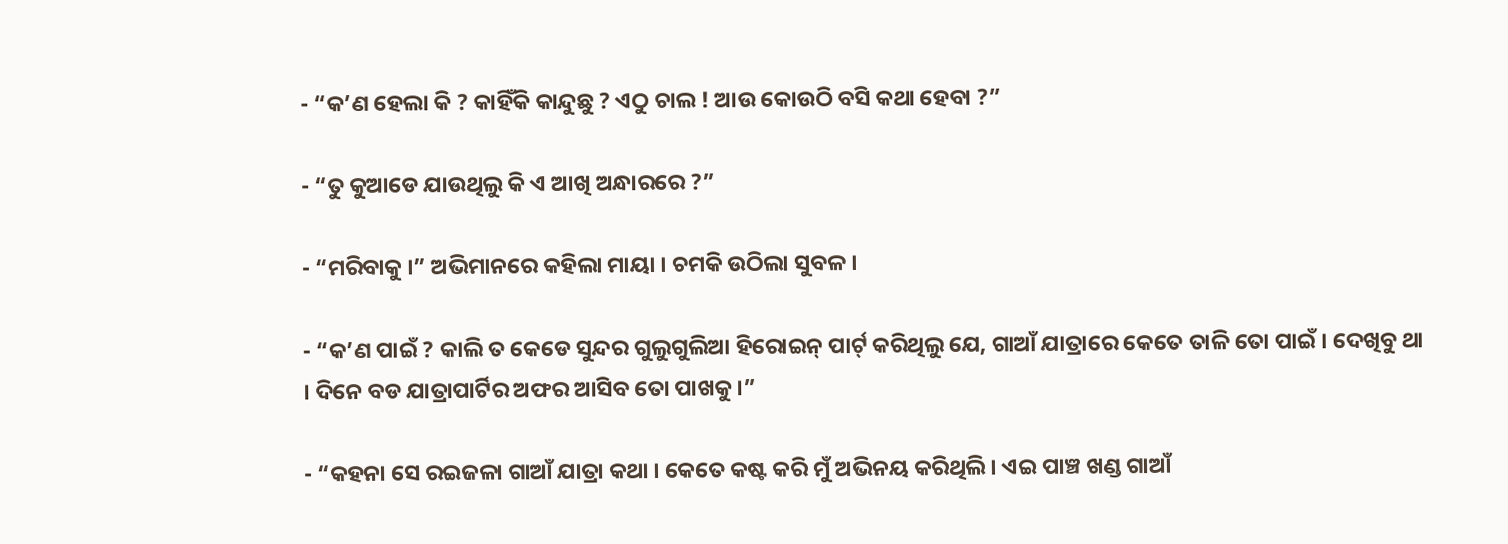- “କ’ଣ ହେଲା କି ? କାହିଁକି କାନ୍ଦୁଛୁ ? ଏଠୁ ଚାଲ ! ଆଉ କୋଉଠି ବସି କଥା ହେବା ?”

- “ତୁ କୁଆଡେ ଯାଉଥିଲୁ କି ଏ ଆଖି ଅନ୍ଧାରରେ ?”

- “ମରିବାକୁ ।” ଅଭିମାନରେ କହିଲା ମାୟା । ଚମକି ଉଠିଲା ସୁବଳ ।

- “କ’ଣ ପାଇଁ ? କାଲି ତ କେଡେ ସୁନ୍ଦର ଗୁଲୁଗୁଲିଆ ହିରୋଇନ୍ ପାର୍ଟ୍ କରିଥିଲୁ ଯେ, ଗାଆଁ ଯାତ୍ରାରେ କେତେ ତାଳି ତୋ ପାଇଁ । ଦେଖିବୁ ଥା । ଦିନେ ବଡ ଯାତ୍ରାପାର୍ଟିର ଅଫର ଆସିବ ତୋ ପାଖକୁ ।”

- “କହନା ସେ ରଇଜଳା ଗାଆଁ ଯାତ୍ରା କଥା । କେତେ କଷ୍ଟ କରି ମୁଁ ଅଭିନୟ କରିଥିଲି । ଏଇ ପାଞ୍ଚ ଖଣ୍ଡ ଗାଆଁ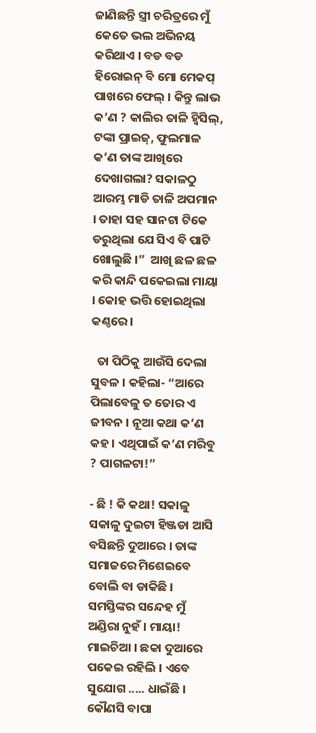ଜାଣିଛନ୍ତି ସ୍ତ୍ରୀ ଚରିତ୍ରରେ ମୁଁ କେତେ ଭଲ ଅଭିନୟ କରିଥାଏ । ବଡ ବଡ ହିରୋଇନ୍ ବି ମୋ ମେକପ୍ ପାଖରେ ଫେଲ୍ । କିନ୍ତୁ ଲାଭ କ’ଣ ? କାଲିର ତାଳି ହ୍ୱିସିଲ୍‌, ଟଙ୍କା ପ୍ରାଇଜ୍‌, ଫୁଲମାଳ କ’ଣ ତାଙ୍କ ଆଖିରେ ଦେଖାଗଲା? ସକାଳଠୁ ଆରମ୍ଭ ମାଡି ତାଳି ଅପମାନ । ତାହା ସହ ସାନଟା ଟିକେ ଡରୁଥିଲା ଯେ ସିଏ ବି ପାଟି ଖୋଲୁଛି ।”  ଆଖି ଛଳ ଛଳ କରି କାନ୍ଦି ପକେଇଲା ମାୟା । କୋହ ଭତ୍ତି ହୋଇଥିଲା କଣ୍ଠରେ ।

  ତା ପିଠିକୁ ଆଉଁସି ଦେଲା ସୁବଳ । କହିଲା- “ଆରେ ପିଲାବେଳୁ ତ ତୋର ଏ ଜୀବନ । ନୂଆ କଥା କ’ଣ କହ । ଏଥିପାଇଁ କ’ଣ ମରିବୁ ? ପାଗଳଟା!”

- ଛି ! କି କଥା! ସକାଳୁ ସକାଳୁ ଦୁଇଟା ହିଞ୍ଜଡା ଆସି ବସିଛନ୍ତି ଦୁଆରେ । ତାଙ୍କ ସମାଜରେ ମିଶେଇବେ ବୋଲି ବା ଡାକିଛି । ସମସ୍ତିଙ୍କର ସନ୍ଦେହ ମୁଁ ଅଣ୍ଡିରା ନୁହଁ । ମାୟା! ମାଇଚିଆ । ଛକା ଦୁଆରେ ପକେଇ ରହିଲି । ଏବେ ସୁଯୋଗ ..... ଧାଇଁଛି । କୌଣସି ବାପା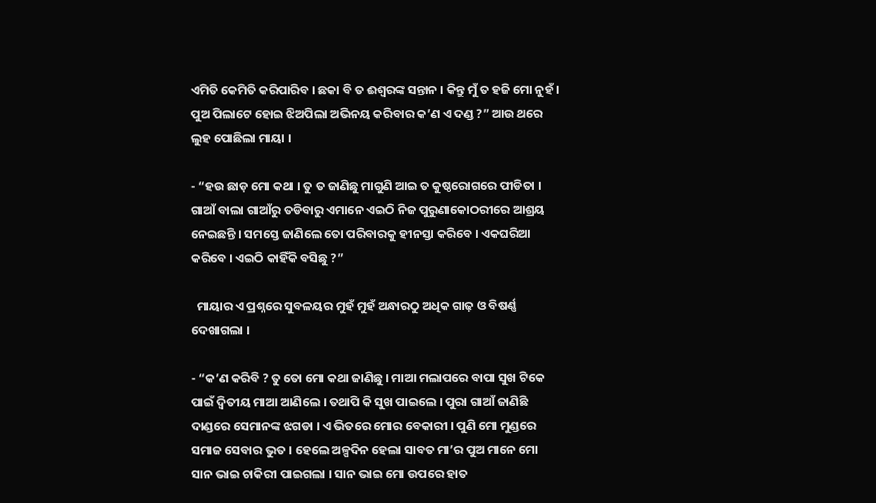ଏମିତି କେମିତି କରିପାରିବ । ଛକା ବି ତ ଈଶ୍ୱରଙ୍କ ସନ୍ତାନ । କିନ୍ତୁ ମୁଁ ତ ହଜି ମୋ ନୁହଁ । ପୁଅ ପିଲାଟେ ହୋଇ ଝିଅପିଲା ଅଭିନୟ କରିବାର କ’ଣ ଏ ଦଣ୍ଡ ?” ଆଉ ଥରେ ଲୁହ ପୋଛିଲା ମାୟା ।

- “ହଉ ଛାଡ଼ ମୋ କଥା । ତୁ ତ ଜାଣିଛୁ ମାଗୁଣି ଆଇ ତ କୁଷ୍ଠରୋଗରେ ପୀଡିତା । ଗାଆଁ ବାଲା ଗାଆଁରୁ ତଡିବାରୁ ଏମାନେ ଏଇଠି ନିଜ ପୁରୁଣାକୋଠରୀରେ ଆଶ୍ରୟ ନେଇଛନ୍ତି । ସମସ୍ତେ ଜାଣିଲେ ତୋ ପରିବାରକୁ ହୀନସ୍ତା କରିବେ । ଏକଘରିଆ କରିବେ । ଏଇଠି କାହିଁକି ବସିଛୁ ?”

  ମାୟାର ଏ ପ୍ରଶ୍ନରେ ସୁବଳୟର ମୁହଁ ମୁହଁ ଅନ୍ଧାରଠୁ ଅଧିକ ଗାଢ଼ ଓ ବିଷର୍ଣ୍ଣ ଦେଖାଗଲା ।

- “କ’ଣ କରିବି ? ତୁ ତୋ ମୋ କଥା ଜାଣିଛୁ । ମାଆ ମଲାପରେ ବାପା ସୁଖ ଟିକେ ପାଇଁ ଦ୍ୱିତୀୟ ମାଆ ଆଣିଲେ । ତଥାପି କି ସୁଖ ପାଇଲେ । ପୁରା ଗାଆଁ ଜାଣିଛି ଦାଣ୍ଡରେ ସେମାନଙ୍କ ଝଗଡା । ଏ ଭିତରେ ମୋର ବେକାରୀ । ପୁଣି ମୋ ମୁଣ୍ଡରେ ସମାଜ ସେବାର ଭୁତ । ହେଲେ ଅଳ୍ପଦିନ ହେଲା ସାବତ ମା’ର ପୁଅ ମାନେ ମୋ ସାନ ଭାଇ ଚାକିରୀ ପାଇଗଲା । ସାନ ଭାଇ ମୋ ଉପରେ ହାତ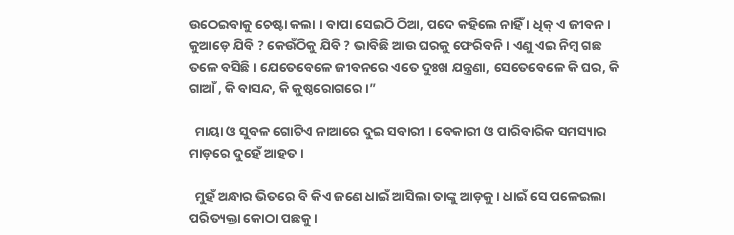ଉଠେଇବାକୁ ଚେଷ୍ଟା କଲା । ବାପା ସେଇଠି ଠିଆ, ପଦେ କହିଲେ ନାହିଁ । ଧିକ୍ ଏ ଜୀବନ । କୁଆଡ଼େ ଯିବି ? କେଉଁଠିକୁ ଯିବି ? ଭାବିଛି ଆଉ ଘରକୁ ଫେରିବନି । ଏଣୁ ଏଇ ନିମ୍ବ ଗଛ ତଳେ ବସିଛି । ଯେତେବେଳେ ଜୀବନରେ ଏତେ ଦୁଃଖ ଯନ୍ତ୍ରଣା, ସେତେବେଳେ କି ଘର, କି ଗାଆଁ , କି ବାସନ୍ଦ, କି କୁଷ୍ଠରୋଗରେ ।”

  ମାୟା ଓ ସୁବଳ ଗୋଟିଏ ନାଆରେ ଦୁଇ ସବାରୀ । ବେକାରୀ ଓ ପାରିବାରିକ ସମସ୍ୟାର ମାଡ଼ରେ ଦୁହେଁ ଆହତ ।

  ମୁହଁ ଅନ୍ଧାର ଭିତରେ ବି କିଏ ଜଣେ ଧାଇଁ ଆସିଲା ତାଙ୍କୁ ଆଡ଼କୁ । ଧାଇଁ ସେ ପଳେଇଲା ପରିତ୍ୟକ୍ତା କୋଠା ପଛକୁ ।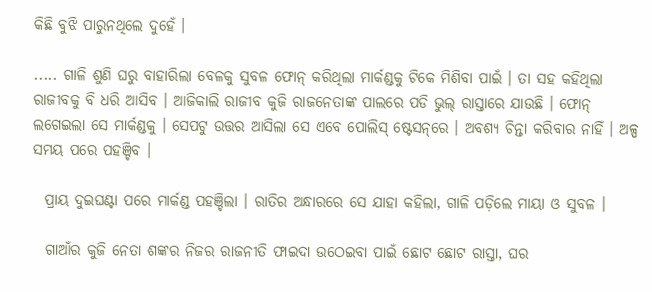କିଛି ବୁଝି ପାରୁନଥିଲେ ଦୁହେଁ ।

..... ଗାଳି ଶୁଣି ଘରୁ ବାହାରିଲା ବେଳକୁ ସୁବଳ ଫୋନ୍ କରିଥିଲା ମାର୍କଣ୍ଡକୁ ଟିକେ ମିଶିବା ପାଇଁ । ତା ସହ କହିଥିଲା ରାଜୀବକୁ ବି ଧରି ଆସିବ । ଆଜିକାଲି ରାଜୀବ କୁଜି ରାଜନେତାଙ୍କ ପାଲରେ ପଡି ଭୁଲ୍ ରାସ୍ତାରେ ଯାଉଛି । ଫୋନ୍ ଲଗେଇଲା ସେ ମାର୍କଣ୍ଡକୁ । ସେପଟୁ ଉତ୍ତର ଆସିଲା ସେ ଏବେ ପୋଲିସ୍ ଷ୍ଟେସନ୍‌ରେ । ଅବଶ୍ୟ ଚିନ୍ତା କରିବାର ନାହିଁ । ଅଳ୍ପ ସମୟ ପରେ ପହଞ୍ଚିବ ।

  ପ୍ରାୟ ଦୁଇଘଣ୍ଟା ପରେ ମାର୍କଣ୍ଡ ପହଞ୍ଚିଲା । ରାତିର ଅନ୍ଧାରରେ ସେ ଯାହା କହିଲା, ଗାଳି ପଡ଼ିଲେ ମାୟା ଓ ସୁବଳ ।

  ଗାଆଁର କୁଜି ନେତା ଶଙ୍କର ନିଜର ରାଜନୀତି ଫାଇଦା ଉଠେଇବା ପାଇଁ ଛୋଟ ଛୋଟ ରାସ୍ତା, ଘର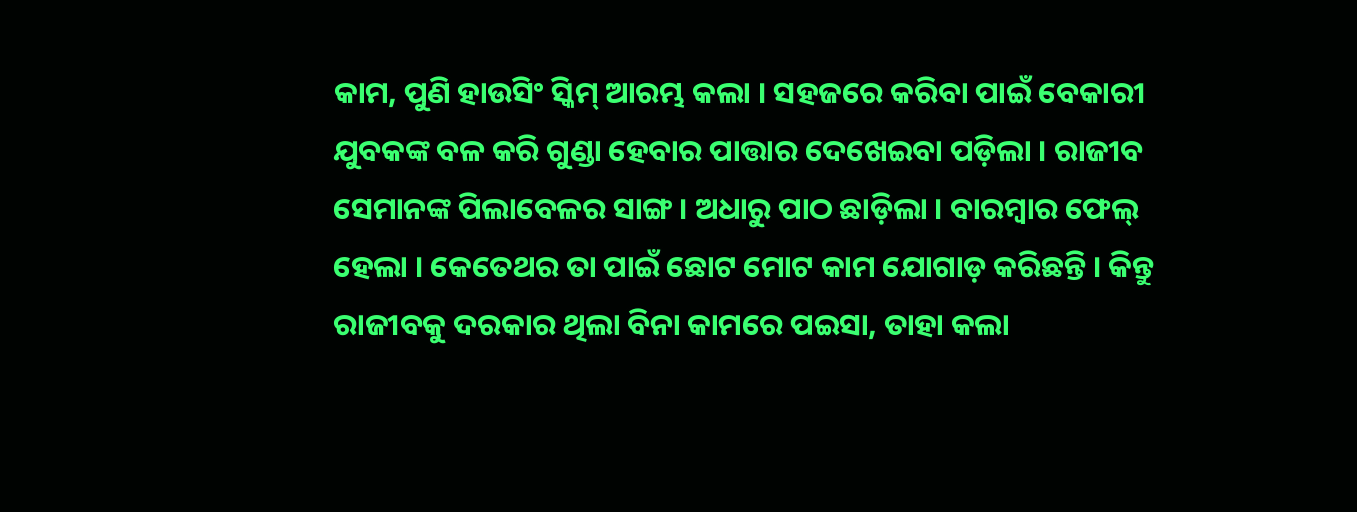କାମ, ପୁଣି ହାଉସିଂ ସ୍କିମ୍‌ ଆରମ୍ଭ କଲା । ସହଜରେ କରିବା ପାଇଁ ବେକାରୀ ଯୁବକଙ୍କ ବଳ କରି ଗୁଣ୍ଡା ହେବାର ପାତ୍ତାର ଦେଖେଇବା ପଡ଼ିଲା । ରାଜୀବ ସେମାନଙ୍କ ପିଲାବେଳର ସାଙ୍ଗ । ଅଧାରୁ ପାଠ ଛାଡ଼ିଲା । ବାରମ୍ବାର ଫେଲ୍ ହେଲା । କେତେଥର ତା ପାଇଁ ଛୋଟ ମୋଟ କାମ ଯୋଗାଡ଼ କରିଛନ୍ତି । କିନ୍ତୁ ରାଜୀବକୁ ଦରକାର ଥିଲା ବିନା କାମରେ ପଇସା, ତାହା କଲା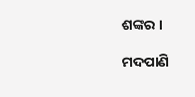ଶଙ୍କର ।

ମଦପାଣି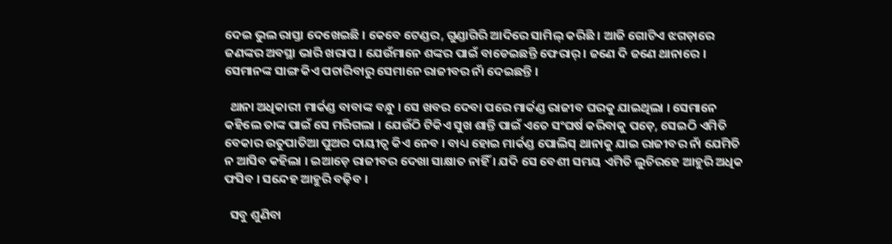ଦେଇ ଭୁଲ ରାସ୍ତା ଦେଖେଇଛି । କେବେ ଟେଣ୍ଡର, ଗୁଣ୍ଡାଗିରି ଆଦିରେ ସାମିଲ୍ କରିଛି । ଆଜି ଗୋଟିଏ ଝଗଡ଼ାରେ ଜଣଙ୍କର ଅବସ୍ଥା ଭାରି ଖରାପ । ଯେଉଁମାନେ ଶଙ୍କର ପାଇଁ ବାଡେଇଛନ୍ତି ଫେରାର୍ । ଜଣେ ଦି ଜଣେ ଥାନାରେ । ସେମାନଙ୍କ ସାଙ୍ଗ କିଏ ପଚାରିବାରୁ ସେମାନେ ରାଜୀବର ନାଁ ଦେଇଛନ୍ତି ।

  ଥାନା ଅଧିକାରୀ ମାର୍କଣ୍ଡ ବାବାଙ୍କ ବନ୍ଧୁ । ସେ ଖବର ଦେବା ପରେ ମାର୍କଣ୍ଡ ରାଜୀବ ଘରକୁ ଯାଇଥିଲା । ସେମାନେ କହିଲେ ତାଙ୍କ ପାଇଁ ସେ ମରିଗଲା । ଯେଉଁଠି ଟିକିଏ ସୁଖ ଶାନ୍ତି ପାଇଁ ଏତେ ସଂଘର୍ଷ କରିବାକୁ ପଡ଼େ, ସେଇଠି ଏମିତି ବେକାର ଉତୁପାତିଆ ପୁଅର ଦାୟୀତ୍ୱ କିଏ ନେବ । ବାଧ୍ୟ ହୋଇ ମାର୍କଣ୍ଡ ପୋଲିସ୍ ଥାନାକୁ ଯାଇ ରାଜୀବର ନାଁ ଯେମିତି ନ ଆସିବ କହିଲା । ଇଆଡ଼େ ରାଜୀବର ଦେଖା ସାକ୍ଷାତ ନାହିଁ । ଯଦି ସେ ବେଶୀ ସମୟ ଏମିତି ଲୁଚିରହେ ଆହୁରି ଅଧିକ ଫସିବ । ସନ୍ଦେହ ଆହୁରି ବଢ଼ିବ ।

  ସବୁ ଶୁଣିବା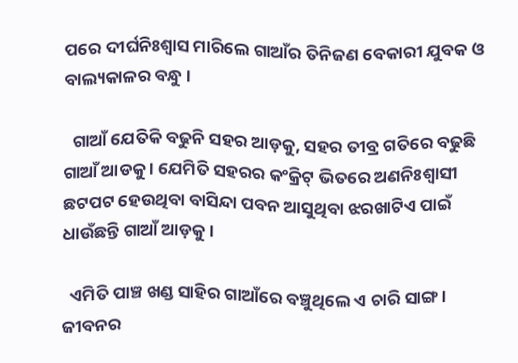ପରେ ଦୀର୍ଘନିଃଶ୍ୱାସ ମାରିଲେ ଗାଆଁର ତିନିଜଣ ବେକାରୀ ଯୁବକ ଓ ବାଲ୍ୟକାଳର ବନ୍ଧୁ ।

  ଗାଆଁ ଯେତିକି ବଢୁନି ସହର ଆଡ଼କୁ, ସହର ତୀବ୍ର ଗତିରେ ବଢୁଛି ଗାଆଁ ଆଡକୁ । ଯେମିତି ସହରର କଂକ୍ରିଟ୍ ଭିତରେ ଅଣନିଃଶ୍ୱାସୀ ଛଟପଟ ହେଉଥିବା ବାସିନ୍ଦା ପବନ ଆସୁଥିବା ଝରଖାଟିଏ ପାଇଁ ଧାଉଁଛନ୍ତି ଗାଆଁ ଆଡ଼କୁ ।

  ଏମିତି ପାଞ୍ଚ ଖଣ୍ଡ ସାହିର ଗାଆଁରେ ବଞ୍ଚୁଥିଲେ ଏ ଚାରି ସାଙ୍ଗ । ଜୀବନର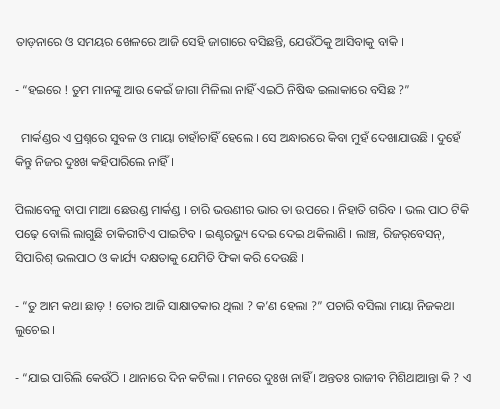ତାଡ଼ନାରେ ଓ ସମୟର ଖେଳରେ ଆଜି ସେହି ଜାଗାରେ ବସିଛନ୍ତି, ଯେଉଁଠିକୁ ଆସିବାକୁ ବାକି ।

- “ହଇରେ ! ତୁମ ମାନଙ୍କୁ ଆଉ କେଇଁ ଜାଗା ମିଳିଲା ନାହିଁ ଏଇଠି ନିଷିଦ୍ଧ ଇଲାକାରେ ବସିଛ ?”

  ମାର୍କଣ୍ଡର ଏ ପ୍ରଶ୍ନରେ ସୁବଳ ଓ ମାୟା ଚାହାଁଚାହିଁ ହେଲେ । ସେ ଅନ୍ଧାରରେ କିବା ମୁହଁ ଦେଖାଯାଉଛି । ଦୁହେଁ କିନ୍ତୁ ନିଜର ଦୁଃଖ କହିପାରିଲେ ନାହିଁ ।

ପିଲାବେଳୁ ବାପା ମାଆ ଛେଉଣ୍ଡ ମାର୍କଣ୍ଡ । ଚାରି ଭଉଣୀର ଭାର ତା ଉପରେ । ନିହାତି ଗରିବ । ଭଲ ପାଠ ଟିକି ପଢ଼େ ବୋଲି ଲାଗୁଛି ଚାକିରୀଟିଏ ପାଇଟିବ । ଇଣ୍ଟରଭ୍ୟୁ ଦେଇ ଦେଇ ଥକିଲାଣି । ଲାଞ୍ଚ, ରିଜର୍‌ବେସନ୍‌, ସିପାରିଶ୍ ଭଲପାଠ ଓ କାର୍ଯ୍ୟ ଦକ୍ଷତାକୁ ଯେମିତି ଫିକା କରି ଦେଉଛି ।

- “ତୁ ଆମ କଥା ଛାଡ଼ ! ତୋର ଆଜି ସାକ୍ଷାତକାର ଥିଲା ? କ’ଣ ହେଲା ?” ପଚାରି ବସିଲା ମାୟା ନିଜକଥା ଲୁଚେଇ ।

- “ଯାଇ ପାରିଲି କେଉଁଠି । ଥାନାରେ ଦିନ କଟିଲା । ମନରେ ଦୁଃଖ ନାହିଁ । ଅନ୍ତତଃ ରାଜୀବ ମିଶିଥାଆନ୍ତା କି ? ଏ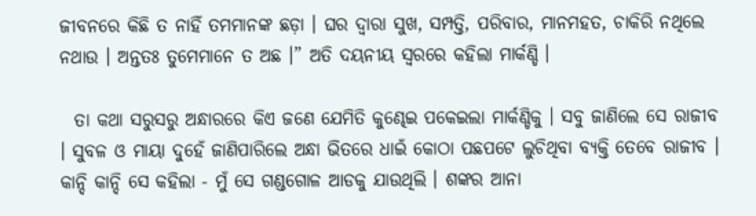ଜୀବନରେ କିଛି ତ ନାହିଁ ତମମାନଙ୍କ ଛଡ଼ା । ଘର ଦ୍ୱାରା ସୁଖ, ସମ୍ପତ୍ତି, ପରିବାର, ମାନମହତ, ଚାକିରି ନଥିଲେ ନଥାଉ । ଅନ୍ତତଃ ତୁମେମାନେ ତ ଅଛ ।” ଅତି ଦୟନୀୟ ସ୍ୱରରେ କହିଲା ମାର୍କଣ୍ଡି ।

  ତା କଥା ସରୁସରୁ ଅନ୍ଧାରରେ କିଏ ଜଣେ ଯେମିତି କୁଣ୍ଢେଇ ପକେଇଲା ମାର୍କଣ୍ଡିକୁ । ସବୁ ଜାଣିଲେ ସେ ରାଜୀବ । ସୁବଳ ଓ ମାୟା ଦୁହେଁ ଜାଣିପାରିଲେ ଅନ୍ଧା ଭିତରେ ଧାଇଁ କୋଠା ପଛପଟେ ଲୁଚିଥିବା ବ୍ୟକ୍ତି ତେବେ ରାଜୀବ । କାନ୍ଦି କାନ୍ଦି ସେ କହିଲା - ମୁଁ ସେ ଗଣ୍ଡଗୋଳ ଆଡକୁ ଯାଉଥିଲି । ଶଙ୍କର ଆନା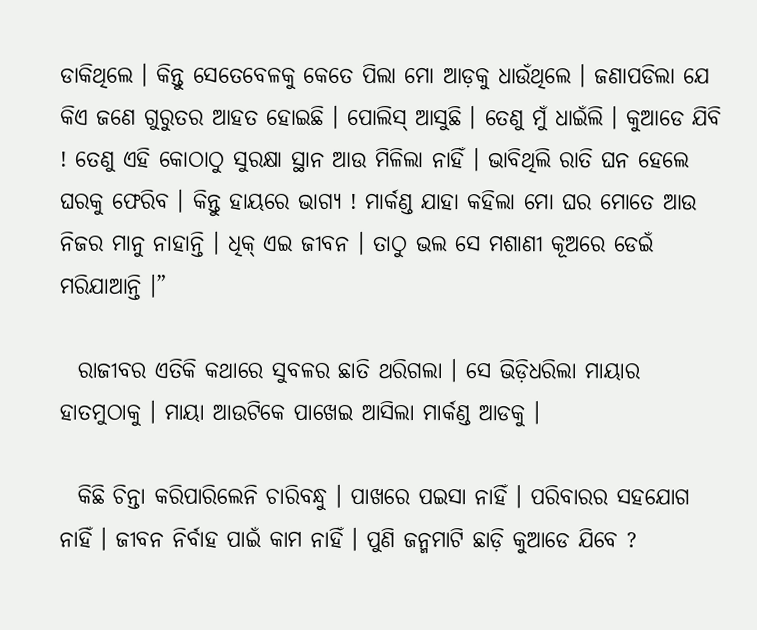ଡାକିଥିଲେ । କିନ୍ତୁ ସେତେବେଳକୁ କେତେ ପିଲା ମୋ ଆଡ଼କୁ ଧାଉଁଥିଲେ । ଜଣାପଡିଲା ଯେ କିଏ ଜଣେ ଗୁରୁତର ଆହତ ହୋଇଛି । ପୋଲିସ୍ ଆସୁଛି । ତେଣୁ ମୁଁ ଧାଇଁଲି । କୁଆଡେ ଯିବି ! ତେଣୁ ଏହି କୋଠାଠୁ ସୁରକ୍ଷା ସ୍ଥାନ ଆଉ ମିଳିଲା ନାହିଁ । ଭାବିଥିଲି ରାତି ଘନ ହେଲେ ଘରକୁ ଫେରିବ । କିନ୍ତୁ ହାୟରେ ଭାଗ୍ୟ ! ମାର୍କଣ୍ଡ ଯାହା କହିଲା ମୋ ଘର ମୋତେ ଆଉ ନିଜର ମାନୁ ନାହାନ୍ତି । ଧିକ୍ ଏଇ ଜୀବନ । ତାଠୁ ଭଲ ସେ ମଶାଣୀ କୂଅରେ ଡେଇଁ ମରିଯାଆନ୍ତି ।”

  ରାଜୀବର ଏତିକି କଥାରେ ସୁବଳର ଛାତି ଥରିଗଲା । ସେ ଭିଡ଼ିଧରିଲା ମାୟାର ହାତମୁଠାକୁ । ମାୟା ଆଉଟିକେ ପାଖେଇ ଆସିଲା ମାର୍କଣ୍ଡ ଆଡକୁ ।

  କିଛି ଚିନ୍ତା କରିପାରିଲେନି ଚାରିବନ୍ଧୁ । ପାଖରେ ପଇସା ନାହିଁ । ପରିବାରର ସହଯୋଗ ନାହିଁ । ଜୀବନ ନିର୍ବାହ ପାଇଁ କାମ ନାହିଁ । ପୁଣି ଜନ୍ମମାଟି ଛାଡ଼ି କୁଆଡେ ଯିବେ ?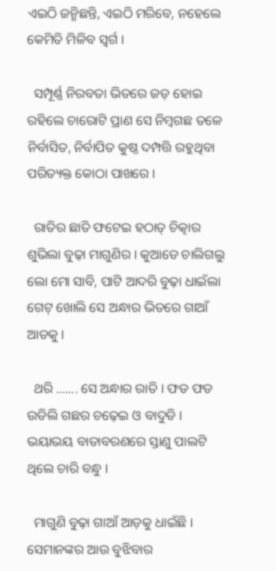ଏଇଠି ଜନ୍ମିଛନ୍ତି, ଏଇଠି ମରିବେ, ନହେଲେ କେମିତି ମିଳିବ ସ୍ୱର୍ଗ ।

  ସମ୍ପୂର୍ଣ୍ଣ ନିରବତା ଭିତରେ ଜଡ଼ ହୋଇ ରହିଲେ ଚାରୋଟି ପ୍ରାଣ ସେ ନିମ୍ବଗଛ ତଳେ ନିର୍ବାସିତ, ନିର୍ବାପିତ କୁଷ୍ଠ ଦମ୍ପତ୍ତି ରହୁଥିବା ପରିତ୍ୟକ୍ତ କୋଠା ପାଖରେ ।

  ରାତିର ଛାତି ଫଟେଇ ହଠାତ୍ ଚିତ୍କାର ଶୁଭିଲା ବୁଢ଼ା ମାଗୁଣିର । କୁଆଡେ ଚାଲିଗଲୁ ଲୋ ମୋ ସାବି, ପାଟି ଆଦରି ବୁଢ଼ା ଧାଇଁଲା ଗେଟ୍ ଖୋଲି ସେ ଅନ୍ଧାର ଭିତରେ ଗାଆଁ ଆଡକୁ ।

  ଥରି ....... ସେ ଅନ୍ଧାର ରାତି । ଫଡ ଫଡ ଉଡିଲି ଗଛର ଚଢ଼େଇ ଓ ବାଦୁଡି । ଭୟାଭୟ ବାତାବରଣରେ ସ୍ତାଣୁ ପାଲଟି ଥିଲେ ଚାରି ବନ୍ଧୁ ।

  ମାଗୁଣି ବୁଢ଼ା ଗାଆଁ ଆଡ଼କୁ ଧାଇଁଛି । ସେମାନଙ୍କର ଆଉ ବୁଝିବାର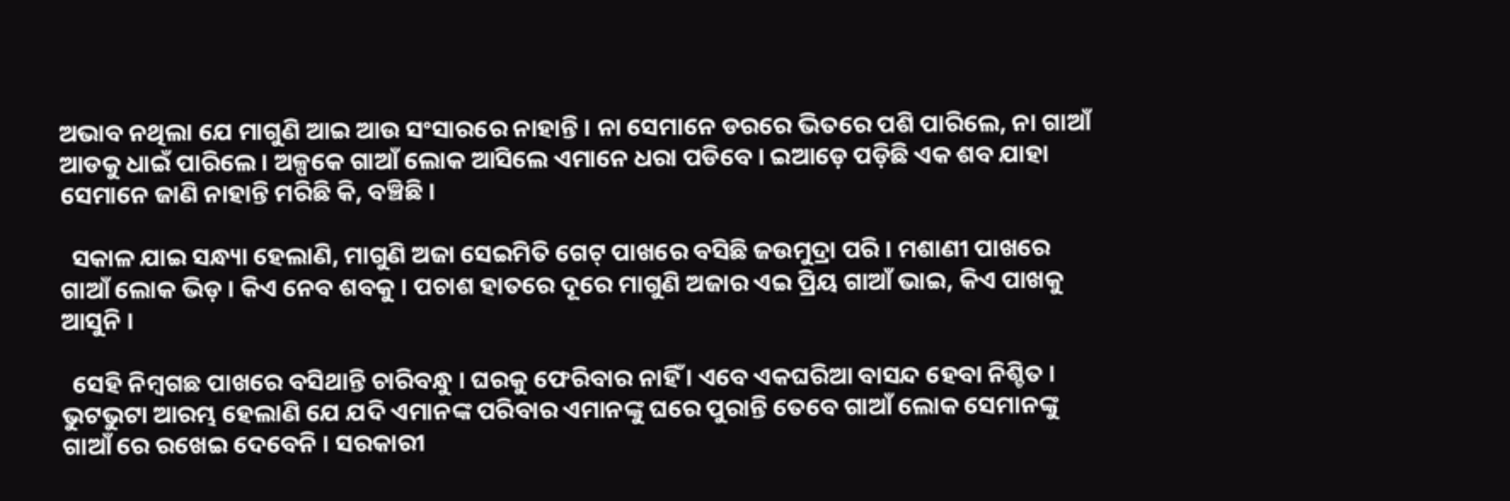ଅଭାବ ନଥିଲା ଯେ ମାଗୁଣି ଆଇ ଆଉ ସଂସାରରେ ନାହାନ୍ତି । ନା ସେମାନେ ଡରରେ ଭିତରେ ପଶି ପାରିଲେ, ନା ଗାଆଁ ଆଡକୁ ଧାଇଁ ପାରିଲେ । ଅଳ୍ପକେ ଗାଆଁ ଲୋକ ଆସିଲେ ଏମାନେ ଧରା ପଡିବେ । ଇଆଡ଼େ ପଡ଼ିଛି ଏକ ଶବ ଯାହା ସେମାନେ ଜାଣି ନାହାନ୍ତି ମରିଛି କି, ବଞ୍ଚିଛି ।

  ସକାଳ ଯାଇ ସନ୍ଧ୍ୟା ହେଲାଣି, ମାଗୁଣି ଅଜା ସେଇମିତି ଗେଟ୍ ପାଖରେ ବସିଛି ଜଉମୁଦ୍ରା ପରି । ମଶାଣୀ ପାଖରେ ଗାଆଁ ଲୋକ ଭିଡ଼ । କିଏ ନେବ ଶବକୁ । ପଚାଶ ହାତରେ ଦୂରେ ମାଗୁଣି ଅଜାର ଏଇ ପ୍ରିୟ ଗାଆଁ ଭାଇ, କିଏ ପାଖକୁ ଆସୁନି ।

  ସେହି ନିମ୍ବଗଛ ପାଖରେ ବସିଥାନ୍ତି ଚାରିବନ୍ଧୁ । ଘରକୁ ଫେରିବାର ନାହିଁ । ଏବେ ଏକଘରିଆ ବାସନ୍ଦ ହେବା ନିଶ୍ଚିତ । ଭୁଟଭୁଟା ଆରମ୍ଭ ହେଲାଣି ଯେ ଯଦି ଏମାନଙ୍କ ପରିବାର ଏମାନଙ୍କୁ ଘରେ ପୁରାନ୍ତି ତେବେ ଗାଆଁ ଲୋକ ସେମାନଙ୍କୁ ଗାଆଁ ରେ ରଖେଇ ଦେବେନି । ସରକାରୀ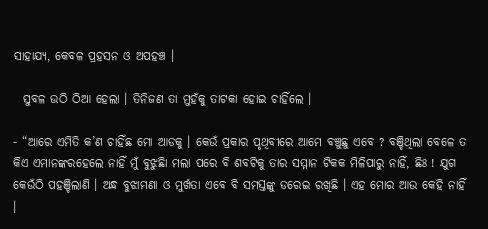ସାହାଯ୍ୟ, କେବଳ ପ୍ରହସନ ଓ ଅପହଞ୍ଚ ।

  ସୁବଳ ଉଠି ଠିଆ ହେଲା । ତିନିଜଣ ତା ମୁହଁକୁ ତାଟକା ହୋଇ ଚାହିଁଲେ ।

- “ଆରେ ଏମିତି କ’ଣ ଚାହିଁଛ ମୋ ଆଡକୁ । କେଉଁ ପ୍ରକାର ପୃଥିବୀରେ ଆମେ ବଞ୍ଚୁଛୁ ଏବେ ? ବଞ୍ଚିଥିଲା ବେଳେ ତ କିଏ ଏମାନଙ୍କରହେଲେ ନାହିଁ ମୁଁ ବୁଝୁଛିା ମଲା ପରେ ବି ଶବଟିକୁ ତାର ସମ୍ମାନ ଟିକକ ମିଳିପାରୁ ନାହିଁ, ଛିଃ ! ଯୁଗ କେଉଁଠି ପହଞ୍ଚିଲାଣି । ଅନ୍ଧ ବୁଝାମଣା ଓ ମୁର୍ଖତା ଏବେ ବି ସମସ୍ତଙ୍କୁ ଡରେଇ ରଖିଛି । ଏହ ମୋର ଆଉ କେହି ନାହିଁ ।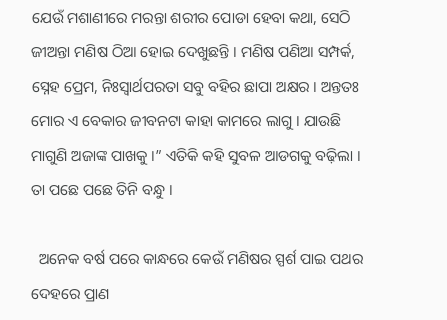ଯେଉଁ ମଶାଣୀରେ ମରନ୍ତା ଶରୀର ପୋଡା ହେବା କଥା, ସେଠି ଜୀଅନ୍ତା ମଣିଷ ଠିଆ ହୋଇ ଦେଖୁଛନ୍ତି । ମଣିଷ ପଣିଆ ସମ୍ପର୍କ, ସ୍ନେହ ପ୍ରେମ, ନିଃସ୍ୱାର୍ଥପରତା ସବୁ ବହିର ଛାପା ଅକ୍ଷର । ଅନ୍ତତଃ ମୋର ଏ ବେକାର ଜୀବନଟା କାହା କାମରେ ଲାଗୁ । ଯାଉଛି ମାଗୁଣି ଅଜାଙ୍କ ପାଖକୁ ।” ଏତିକି କହି ସୁବଳ ଆଡଗକୁ ବଢ଼ିଲା । ତା ପଛେ ପଛେ ତିନି ବନ୍ଧୁ ।

  ଅନେକ ବର୍ଷ ପରେ କାନ୍ଧରେ କେଉଁ ମଣିଷର ସ୍ପର୍ଶ ପାଇ ପଥର ଦେହରେ ପ୍ରାଣ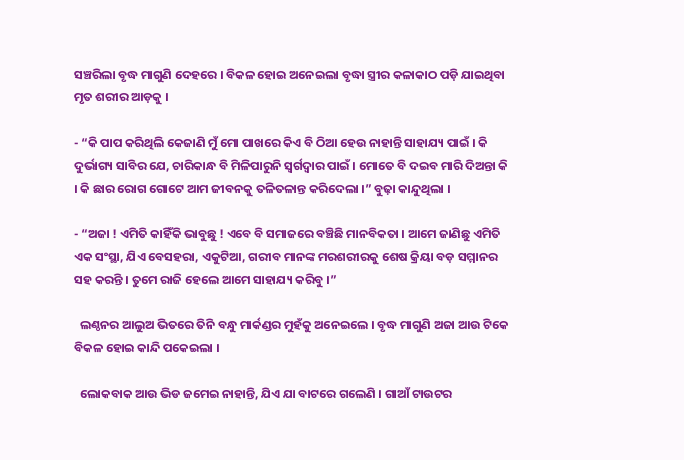ସଞ୍ଚରିଲା ବୃଦ୍ଧ ମାଗୁଣି ଦେହରେ । ବିକଳ ହୋଇ ଅନେଇଲା ବୃଦ୍ଧା ସ୍ତ୍ରୀର କଳାକାଠ ପଡ଼ି ଯାଇଥିବା ମୃତ ଶରୀର ଆଡ଼କୁ ।

- “କି ପାପ କରିଥିଲି କେଜାଣି ମୁଁ ମୋ ପାଖରେ କିଏ ବି ଠିଆ ହେଉ ନାହାନ୍ତି ସାହାଯ୍ୟ ପାଇଁ । କି ଦୁର୍ଭାଗ୍ୟ ସାବିର ଯେ, ଚାରିକାନ୍ଧ ବି ମିଳିପାରୁନି ସ୍ୱର୍ଗଦ୍ୱାର ପାଇଁ । ମୋତେ ବି ଦଇବ ମାରି ଦିଅନ୍ତା କି । କି ଛାର ରୋଗ ଗୋଟେ ଆମ ଜୀବନକୁ ତଳିତଳାନ୍ତ କରିଦେଲା ।” ବୁଢ଼ା କାନ୍ଦୁଥିଲା ।

- “ଅଜା ! ଏମିତି କାହିଁକି ଭାବୁଛୁ ! ଏବେ ବି ସମାଜରେ ବଞ୍ଚିଛି ମାନବିକତା । ଆମେ ଜାଣିଛୁ ଏମିତି ଏକ ସଂସ୍ଥା, ଯିଏ ବେସହରା, ଏକୁଟିଆ, ଗରୀବ ମାନଙ୍କ ମରଶରୀରକୁ ଶେଷ କ୍ରିୟା ବଡ଼ ସମ୍ମାନର ସହ କରନ୍ତି । ତୁମେ ରାଜି ହେଲେ ଆମେ ସାହାଯ୍ୟ କରିବୁ ।”

  ଲଣ୍ଠନର ଆଲୁଅ ଭିତରେ ତିନି ବନ୍ଧୁ ମାର୍କଣ୍ଡର ମୁହଁକୁ ଅନେଇଲେ । ବୃଦ୍ଧ ମାଗୁଣି ଅଜା ଆଉ ଟିକେ ବିକଳ ହୋଇ କାନ୍ଦି ପକେଇଲା ।

  ଲୋକବାକ ଆଉ ଭିଡ ଜମେଇ ନାହାନ୍ତି, ଯିଏ ଯା ବାଟରେ ଗଲେଣି । ଗାଆଁ ଟାଉଟର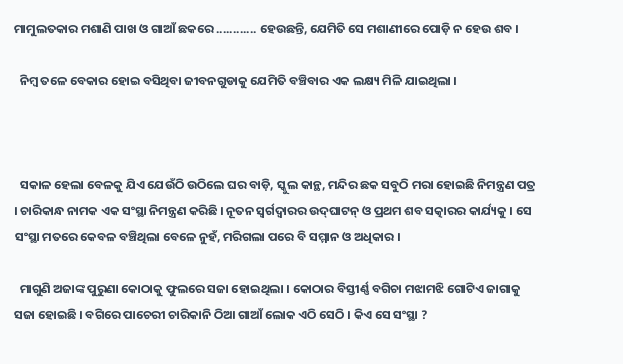ମାମୁଲତକାର ମଶାଣି ପାଖ ଓ ଗାଆଁ ଛକରେ ............ ହେଉଛନ୍ତି, ଯେମିତି ସେ ମଶାଣୀରେ ପୋଡ଼ି ନ ହେଉ ଶବ ।

  ନିମ୍ବ ତଳେ ବେକାର ହୋଇ ବସିଥିବା ଜୀବନଗୁଡାକୁ ଯେମିତି ବଞ୍ଚିବାର ଏକ ଲକ୍ଷ୍ୟ ମିଳି ଯାଇଥିଲା ।



  ସକାଳ ହେଲା ବେଳକୁ ଯିଏ ଯେଉଁଠି ଉଠିଲେ ଘର ବାଡ଼ି, ସ୍କୁଲ କାନ୍ଥ, ମନ୍ଦିର ଛକ ସବୁଠି ମରା ହୋଇଛି ନିମନ୍ତ୍ରଣ ପତ୍ର । ଚାରିକାନ୍ଧ ନାମକ ଏକ ସଂସ୍ଥା ନିମନ୍ତ୍ରଣ କରିଛି । ନୂତନ ସ୍ୱର୍ଗଦ୍ୱାରର ଉଦ୍‌ଘାଟନ୍ ଓ ପ୍ରଥମ ଶବ ସତ୍କାରର କାର୍ଯ୍ୟକୁ । ସେ ସଂସ୍ଥା ମତରେ କେବଳ ବଞ୍ଚିଥିଲା ବେଳେ ନୁହଁ, ମରିଗଲା ପରେ ବି ସମ୍ମାନ ଓ ଅଧିକାର ।

  ମାଗୁଣି ଅଜାଙ୍କ ପୁରୁଣା କୋଠାକୁ ଫୁଲରେ ସଜା ହୋଇଥିଲା । କୋଠାର ବିସ୍ତୀର୍ଣ୍ଣ ବଗିଚା ମଝାମଝି ଗୋଟିଏ ଜାଗାକୁ ସଜା ହୋଇଛି । ବଗିରେ ପାଚେରୀ ଚାରିକାନି ଠିଆ ଗାଆଁ ଲୋକ ଏଠି ସେଠି । କିଏ ସେ ସଂସ୍ଥା ?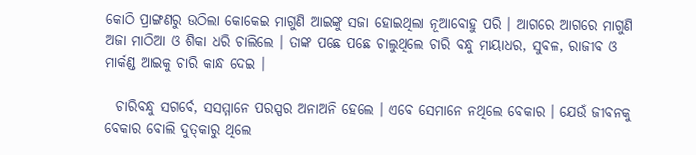କୋଠି ପ୍ରାଙ୍ଗଣରୁ ଉଠିଲା କୋକେଇ ମାଗୁଣି ଆଇଙ୍କୁ ସଜା ହୋଇଥିଲା ନୂଆବୋହୁ ପରି । ଆଗରେ ଆଗରେ ମାଗୁଣି ଅଜା ମାଠିଆ ଓ ଶିକା ଧରି ଚାଲିଲେ । ତାଙ୍କ ପଛେ ପଛେ ଚାଲୁଥିଲେ ଚାରି ବନ୍ଧୁ ମାୟାଧର, ସୁବଳ, ରାଜୀବ ଓ ମାର୍କଣ୍ଡ ଆଇକୁ ଚାରି କାନ୍ଧ ଦେଇ ।

  ଚାରିବନ୍ଧୁ ସଗର୍ବେ, ସସମ୍ମାନେ ପରସ୍ପର ଅନାଅନି ହେଲେ । ଏବେ ସେମାନେ ନଥିଲେ ବେକାର । ଯେଉଁ ଜୀବନକୁ ବେକାର ବୋଲି ଦୁତ୍‌କାରୁ ଥିଲେ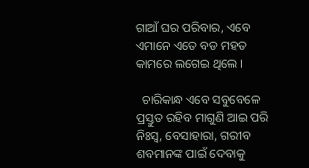ଗାଆଁ ଘର ପରିବାର, ଏବେ ଏମାନେ ଏତେ ବଡ ମହତ କାମରେ ଲଗେଇ ଥିଲେ ।

  ଚାରିକାନ୍ଧ ଏବେ ସବୁବେଳେ ପ୍ରସ୍ତୁତ ରହିବ ମାଗୁଣି ଆଇ ପରି ନିଃସ୍ୱ, ବେସାହାରା, ଗରୀବ ଶବମାନଙ୍କ ପାଇଁ ଦେବାକୁ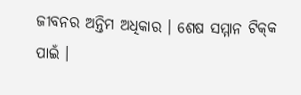ଜୀବନର ଅନ୍ତିମ ଅଧିକାର । ଶେଷ ସମ୍ମାନ ଟିକ୍‌କ ପାଇଁ ।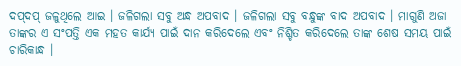ଦପ୍‌ଦପ୍ ଜଳୁଥିଲେ ଆଇ । ଜଳିଗଲା ସବୁ ଅନ୍ଧ ଅପବାଦ । ଜଳିଗଲା ସବୁ ବନ୍ଧୁଙ୍କ ବାଦ ଅପବାଦ । ମାଗୁଣି ଅଜା ତାଙ୍କର ଏ ସଂପତ୍ତି ଏକ ମହତ କାର୍ଯ୍ୟ ପାଇଁ ଦାନ କରିଦେଲେ ଏବଂ ନିଶ୍ଚିତ କରିଦେଲେ ତାଙ୍କ ଶେଷ ସମୟ ପାଇଁ ଚାରିକାନ୍ଧ ।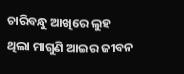ଚାରିବନ୍ଧୁ ଆଖିରେ ଲୁହ ଥିଲା ମାଗୁଣି ଆଇର ଜୀବନ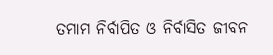ତମାମ ନିର୍ବାପିତ ଓ ନିର୍ବାସିତ ଜୀବନ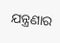ଯନ୍ତ୍ରଣାର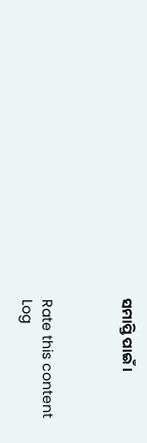ସମାପ୍ତି ପାଇଁ ।



Rate this content
Log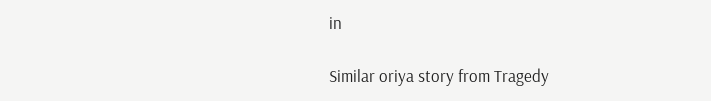in

Similar oriya story from Tragedy